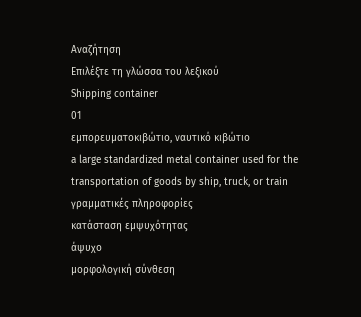Αναζήτηση
Επιλέξτε τη γλώσσα του λεξικού
Shipping container
01
εμπορευματοκιβώτιο, ναυτικό κιβώτιο
a large standardized metal container used for the transportation of goods by ship, truck, or train
γραμματικές πληροφορίες
κατάσταση εμψυχότητας
άψυχο
μορφολογική σύνθεση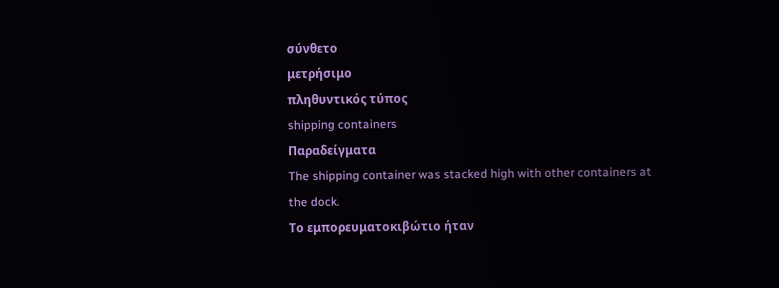σύνθετο
μετρήσιμο
πληθυντικός τύπος
shipping containers
Παραδείγματα
The shipping container was stacked high with other containers at the dock.
Το εμπορευματοκιβώτιο ήταν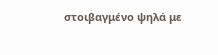στοιβαγμένο ψηλά με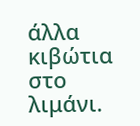άλλα κιβώτια στο λιμάνι.